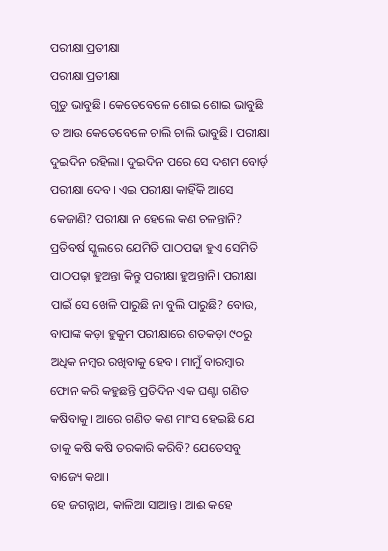ପରୀକ୍ଷା ପ୍ରତୀକ୍ଷା
ପରୀକ୍ଷା ପ୍ରତୀକ୍ଷା
ଗୁଡୁ ଭାବୁଛି। କେତେବେଳେ ଶୋଇ ଶୋଇ ଭାବୁଛି ତ ଆଉ କେତେବେଳେ ଚାଲି ଚାଲି ଭାବୁଛି। ପରୀକ୍ଷା ଦୁଇଦିନ ରହିଲା। ଦୁଇଦିନ ପରେ ସେ ଦଶମ ବୋର୍ଡ଼ ପରୀକ୍ଷା ଦେବ। ଏଇ ପରୀକ୍ଷା କାହିଁକି ଆସେ କେଜାଣି? ପରୀକ୍ଷା ନ ହେଲେ କଣ ଚଳନ୍ତାନି? ପ୍ରତିବର୍ଷ ସ୍କୁଲରେ ଯେମିତି ପାଠପଢା ହୁଏ ସେମିତି ପାଠପଢ଼ା ହୁଅନ୍ତା କିନ୍ତୁ ପରୀକ୍ଷା ହୁଅନ୍ତାନି। ପରୀକ୍ଷା ପାଇଁ ସେ ଖେଳି ପାରୁଛି ନା ବୁଲି ପାରୁଛି? ବୋଉ, ବାପାଙ୍କ କଡ଼ା ହୁକୁମ ପରୀକ୍ଷାରେ ଶତକଡ଼ା ୯୦ରୁ ଅଧିକ ନମ୍ବର ରଖିବାକୁ ହେବ। ମାମୁଁ ବାରମ୍ବାର ଫୋନ କରି କହୁଛନ୍ତି ପ୍ରତିଦିନ ଏକ ଘଣ୍ଟା ଗଣିତ କଷିବାକୁ। ଆରେ ଗଣିତ କଣ ମାଂସ ହେଇଛି ଯେ ତାକୁ କଷି କଷି ତରକାରି କରିବି? ଯେତେସବୁ ବାଜ୍ୟେ କଥା।
ହେ ଜଗନ୍ନାଥ, କାଳିଆ ସାଆନ୍ତ। ଆଈ କହେ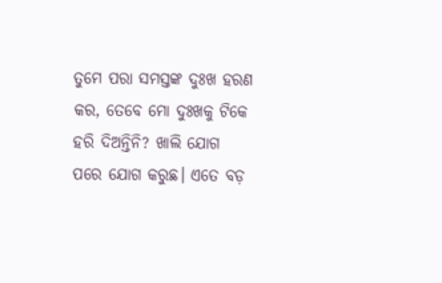ତୁମେ ପରା ସମସ୍ତଙ୍କ ଦୁଃଖ ହରଣ କର, ତେବେ ମୋ ଦୁଃଖକୁ ଟିକେ ହରି ଦିଅନ୍ତିନି? ଖାଲି ଯୋଗ ପରେ ଯୋଗ କରୁଛ। ଏତେ ବଡ଼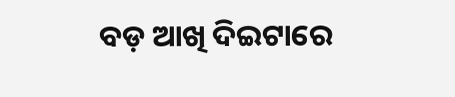ବଡ଼ ଆଖି ଦିଇଟାରେ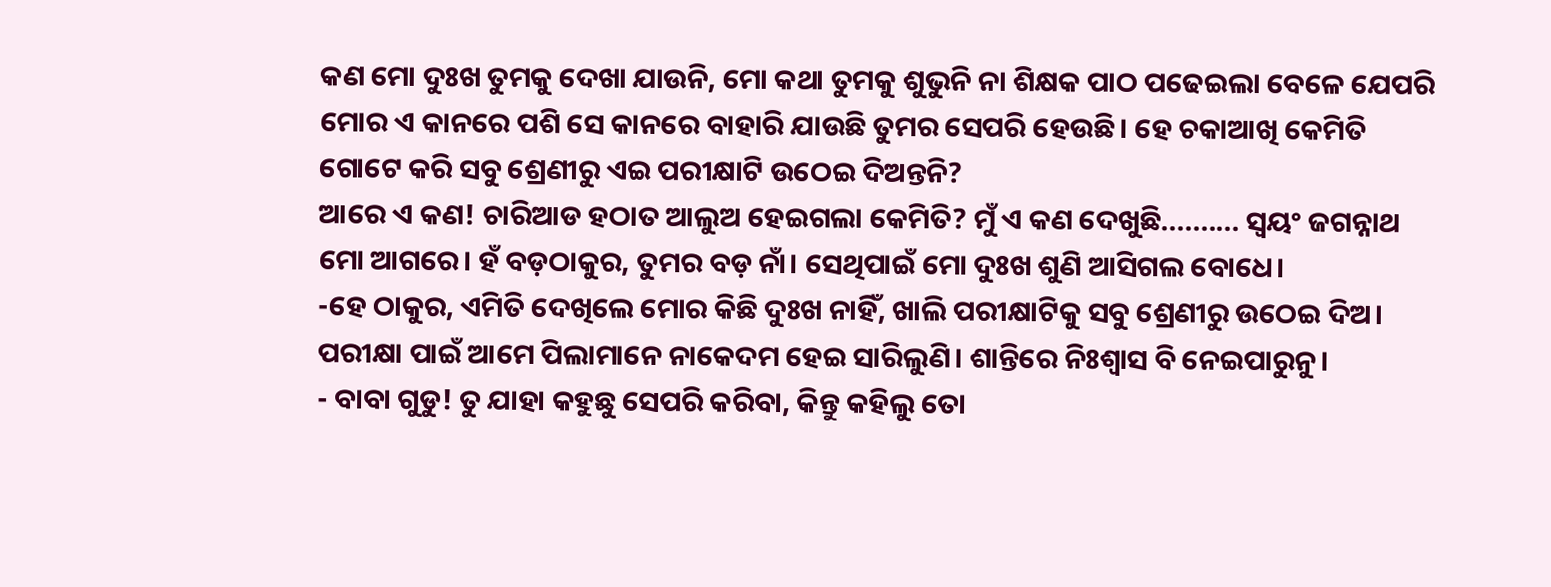କଣ ମୋ ଦୁଃଖ ତୁମକୁ ଦେଖା ଯାଉନି, ମୋ କଥା ତୁମକୁ ଶୁଭୁନି ନା ଶିକ୍ଷକ ପାଠ ପଢେଇଲା ବେଳେ ଯେପରି ମୋର ଏ କାନରେ ପଶି ସେ କାନରେ ବାହାରି ଯାଉଛି ତୁମର ସେପରି ହେଉଛି। ହେ ଚକାଆଖି କେମିତି ଗୋଟେ କରି ସବୁ ଶ୍ରେଣୀରୁ ଏଇ ପରୀକ୍ଷାଟି ଉଠେଇ ଦିଅନ୍ତନି?
ଆରେ ଏ କଣ! ଚାରିଆଡ ହଠାତ ଆଲୁଅ ହେଇଗଲା କେମିତି? ମୁଁ ଏ କଣ ଦେଖୁଛି.......... ସ୍ୱୟଂ ଜଗନ୍ନାଥ ମୋ ଆଗରେ। ହଁ ବଡ଼ଠାକୁର, ତୁମର ବଡ଼ ନାଁ। ସେଥିପାଇଁ ମୋ ଦୁଃଖ ଶୁଣି ଆସିଗଲ ବୋଧେ।
-ହେ ଠାକୁର, ଏମିତି ଦେଖିଲେ ମୋର କିଛି ଦୁଃଖ ନାହିଁ, ଖାଲି ପରୀକ୍ଷାଟିକୁ ସବୁ ଶ୍ରେଣୀରୁ ଉଠେଇ ଦିଅ। ପରୀକ୍ଷା ପାଇଁ ଆମେ ପିଲାମାନେ ନାକେଦମ ହେଇ ସାରିଲୁଣି। ଶାନ୍ତିରେ ନିଃଶ୍ବାସ ବି ନେଇପାରୁନୁ।
- ବାବା ଗୁଡୁ! ତୁ ଯାହା କହୁଛୁ ସେପରି କରିବା, କିନ୍ତୁ କହିଲୁ ତୋ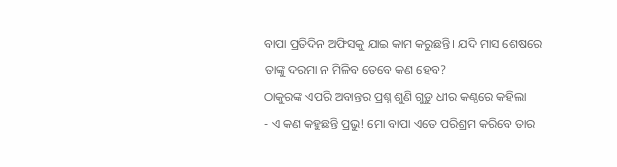ବାପା ପ୍ରତିଦିନ ଅଫିସକୁ ଯାଇ କାମ କରୁଛନ୍ତି। ଯଦି ମାସ ଶେଷରେ ତାଙ୍କୁ ଦରମା ନ ମିଳିବ ତେବେ କଣ ହେବ?
ଠାକୁରଙ୍କ ଏପରି ଅବାନ୍ତର ପ୍ରଶ୍ନ ଶୁଣି ଗୁଡ଼ୁ ଧୀର କଣ୍ଠରେ କହିଲା
- ଏ କଣ କହୁଛନ୍ତି ପ୍ରଭୁ! ମୋ ବାପା ଏତେ ପରିଶ୍ରମ କରିବେ ତାର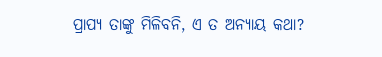ପ୍ରାପ୍ୟ ତାଙ୍କୁ ମିଳିବନି, ଏ ତ ଅନ୍ୟାୟ କଥା?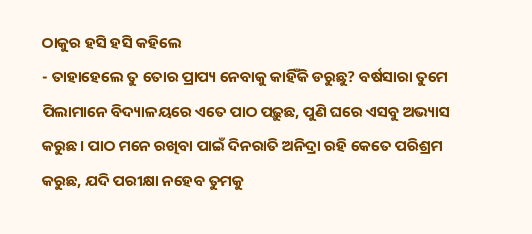ଠାକୁର ହସି ହସି କହିଲେ
- ତାହାହେଲେ ତୁ ତୋର ପ୍ରାପ୍ୟ ନେବାକୁ କାହିଁକି ଡରୁଛୁ? ବର୍ଷସାରା ତୁମେ ପିଲାମାନେ ବିଦ୍ୟାଳୟରେ ଏତେ ପାଠ ପଢ଼ୁଛ, ପୁଣି ଘରେ ଏସବୁ ଅଭ୍ୟାସ କରୁଛ। ପାଠ ମନେ ରଖିବା ପାଇଁ ଦିନରାତି ଅନିଦ୍ରା ରହି କେତେ ପରିଶ୍ରମ କରୁଛ, ଯଦି ପରୀକ୍ଷା ନହେବ ତୁମକୁ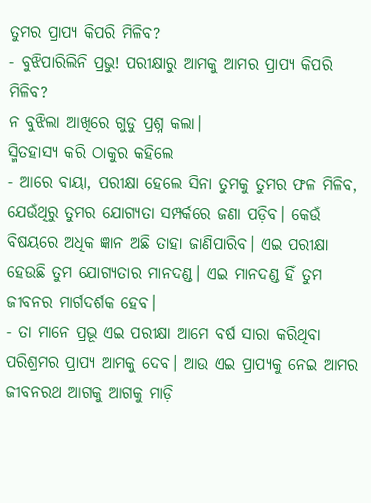ତୁମର ପ୍ରାପ୍ୟ କିପରି ମିଳିବ?
- ବୁଝିପାରିଲିନି ପ୍ରଭୁ! ପରୀକ୍ଷାରୁ ଆମକୁ ଆମର ପ୍ରାପ୍ୟ କିପରି ମିଳିବ?
ନ ବୁଝିଲା ଆଖିରେ ଗୁଡୁ ପ୍ରଶ୍ନ କଲା।
ସ୍ମିତହାସ୍ୟ କରି ଠାକୁର କହିଲେ
- ଆରେ ବାୟା, ପରୀକ୍ଷା ହେଲେ ସିନା ତୁମକୁ ତୁମର ଫଳ ମିଳିବ, ଯେଉଁଥିରୁ ତୁମର ଯୋଗ୍ୟତା ସମ୍ପର୍କରେ ଜଣା ପଡ଼ିବ। କେଉଁ ବିଷୟରେ ଅଧିକ ଜ୍ଞାନ ଅଛି ତାହା ଜାଣିପାରିବ। ଏଇ ପରୀକ୍ଷା ହେଉଛି ତୁମ ଯୋଗ୍ୟତାର ମାନଦଣ୍ଡ। ଏଇ ମାନଦଣ୍ଡ ହିଁ ତୁମ ଜୀବନର ମାର୍ଗଦର୍ଶକ ହେବ।
- ତା ମାନେ ପ୍ରଭୂ ଏଇ ପରୀକ୍ଷା ଆମେ ବର୍ଷ ସାରା କରିଥିବା ପରିଶ୍ରମର ପ୍ରାପ୍ୟ ଆମକୁ ଦେବ। ଆଉ ଏଇ ପ୍ରାପ୍ୟକୁ ନେଇ ଆମର ଜୀବନରଥ ଆଗକୁ ଆଗକୁ ମାଡ଼ି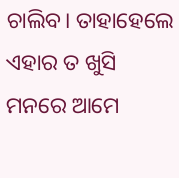ଚାଲିବ। ତାହାହେଲେ ଏହାର ତ ଖୁସି ମନରେ ଆମେ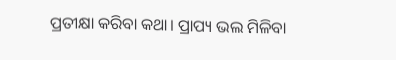ପ୍ରତୀକ୍ଷା କରିବା କଥା। ପ୍ରାପ୍ୟ ଭଲ ମିଳିବା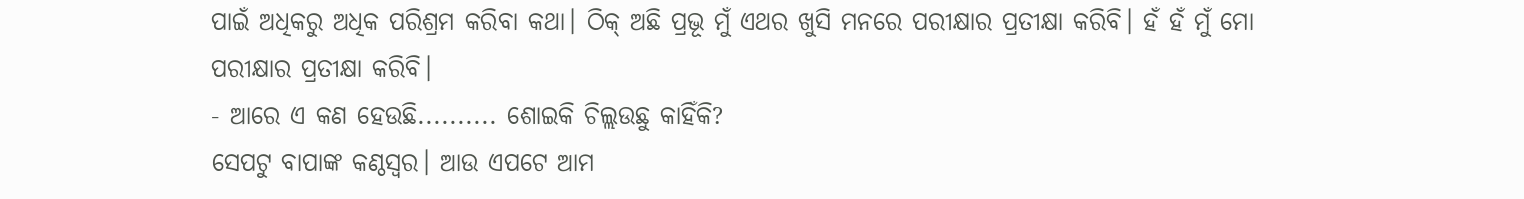ପାଇଁ ଅଧିକରୁ ଅଧିକ ପରିଶ୍ରମ କରିବା କଥା। ଠିକ୍ ଅଛି ପ୍ରଭୂ ମୁଁ ଏଥର ଖୁସି ମନରେ ପରୀକ୍ଷାର ପ୍ରତୀକ୍ଷା କରିବି। ହଁ ହଁ ମୁଁ ମୋ ପରୀକ୍ଷାର ପ୍ରତୀକ୍ଷା କରିବି।
- ଆରେ ଏ କଣ ହେଉଛି.......... ଶୋଇକି ଚିଲ୍ଲଉଛୁ କାହିଁକି?
ସେପଟୁ ବାପାଙ୍କ କଣ୍ଠସ୍ୱର। ଆଉ ଏପଟେ ଆମ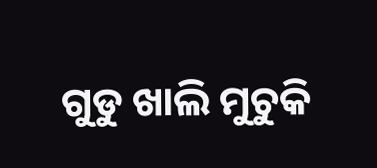ଗୁଡୁ ଖାଲି ମୁଚୁକି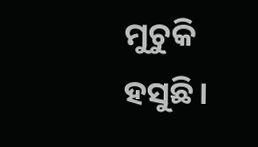ମୁଚୁକି ହସୁଛି।